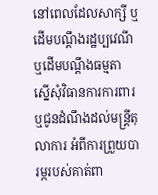នៅពេលដែលសាក្សី ឬដើមបណ្តឹងរដ្ឋប្បវេណី ឬដើមបណ្តឹងធម្មតា ស្នើសុំវិធានការការពារ ឬជូនដំណឹងដល់មន្ត្រីតុលាការ អំពីការព្រួយបារម្ភរបស់គាត់ពា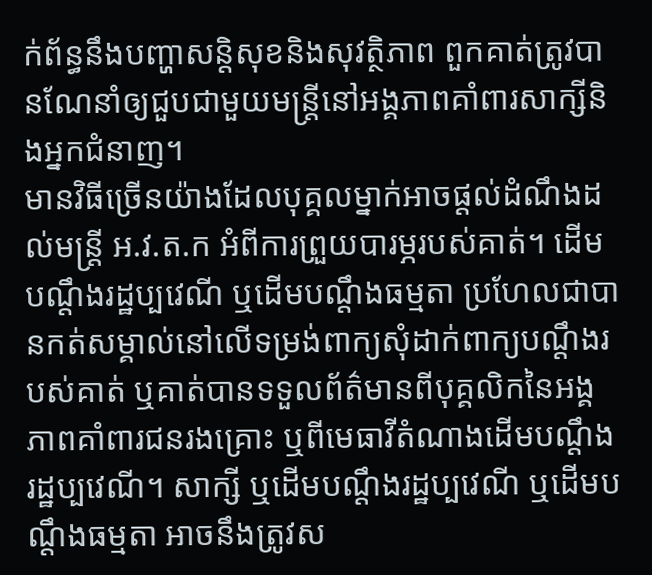ក់ព័ន្ធនឹងបញ្ហាសន្តិសុខនិងសុវត្ថិភាព ពួកគាត់ត្រូវបានណែនាំឲ្យជួបជាមួយមន្ត្រីនៅអង្គភាពគាំពារសាក្សីនិងអ្នកជំនាញ។
មានវិធីច្រើនយ៉ាងដែលបុគ្គលម្នាក់អាចផ្តល់ដំណឹងដល់មន្ត្រី អ.វ.ត.ក អំពីការព្រួយបារម្ភរបស់គាត់។ ដើមបណ្តឹងរដ្ឋប្បវេណី ឬដើមបណ្តឹងធម្មតា ប្រហែលជាបានកត់សម្គាល់នៅលើទម្រង់ពាក្យសុំដាក់ពាក្យបណ្តឹងរបស់គាត់ ឬគាត់បានទទួលព័ត៌មានពីបុគ្គលិកនៃអង្គភាពគាំពារជនរងគ្រោះ ឬពីមេធាវីតំណាងដើមបណ្តឹងរដ្ឋប្បវេណី។ សាក្សី ឬដើមបណ្តឹងរដ្ឋប្បវេណី ឬដើមបណ្តឹងធម្មតា អាចនឹងត្រូវស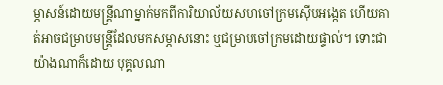ម្ភាសន៍ដោយមន្ត្រីណាម្នាក់មកពីការិយាល័យសហចៅក្រមស៊ើបអង្កេត ហើយគាត់អាចជម្រាបមន្ត្រីដែលមកសម្ភាសនោះ ឬជម្រាបចៅក្រមដោយផ្ទាល់។ ទោះជាយ៉ាងណាក៏ដោយ បុគ្គលណា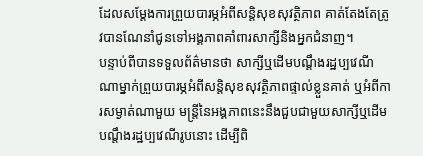ដែលសម្តែងការព្រួយបារម្ភអំពីសន្តិសុខសុវត្ថិភាព គាត់តែងតែត្រូវបានណែនាំជូនទៅអង្គភាពគាំពារសាក្សីនិងអ្នកជំនាញ។
បន្ទាប់ពីបានទទួលព័ត៌មានថា សាក្សីឬដើមបណ្តឹងរដ្ឋប្បវេណីណាម្នាក់ព្រួយបារម្ភអំពីសន្តិសុខសុវត្ថិភាពផ្ទាល់ខ្លួនគាត់ ឬអំពីការសម្ងាត់ណាមួយ មន្ត្រីនៃអង្គភាពនេះនឹងជួបជាមួយសាក្សីឬដើមបណ្តឹងរដ្ឋប្បវេណីរូបនោះ ដើម្បីពិ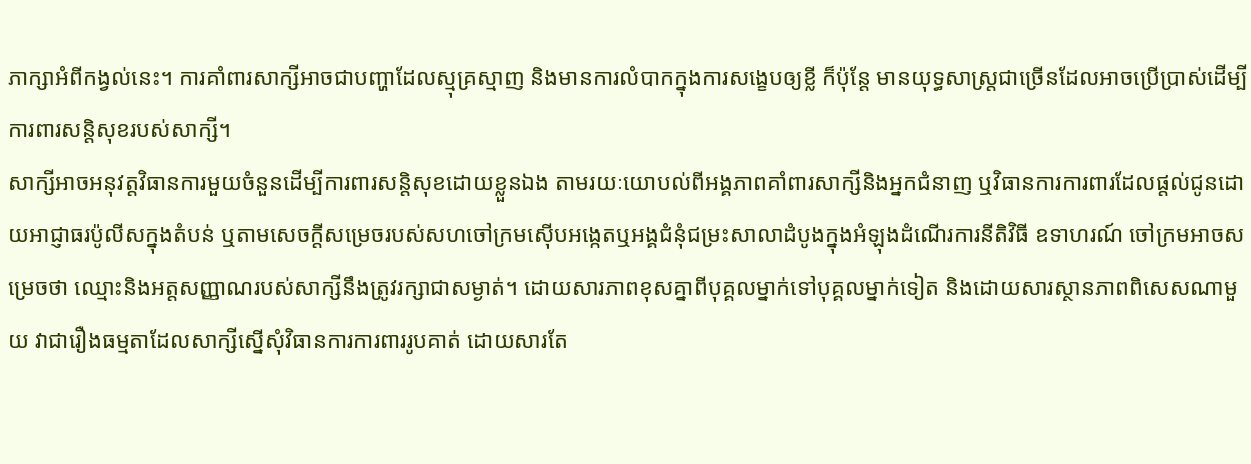ភាក្សាអំពីកង្វល់នេះ។ ការគាំពារសាក្សីអាចជាបញ្ហាដែលស្មុគ្រស្មាញ និងមានការលំបាកក្នុងការសង្ខេបឲ្យខ្លី ក៏ប៉ុន្តែ មានយុទ្ធសាស្រ្តជាច្រើនដែលអាចប្រើប្រាស់ដើម្បីការពារសន្តិសុខរបស់សាក្សី។
សាក្សីអាចអនុវត្តវិធានការមួយចំនួនដើម្បីការពារសន្តិសុខដោយខ្លួនឯង តាមរយៈយោបល់ពីអង្គភាពគាំពារសាក្សីនិងអ្នកជំនាញ ឬវិធានការការពារដែលផ្តល់ជូនដោយអាជ្ញាធរប៉ូលីសក្នុងតំបន់ ឬតាមសេចក្តីសម្រេចរបស់សហចៅក្រមស៊ើបអង្កេតឬអង្គជំនុំជម្រះសាលាដំបូងក្នុងអំឡុងដំណើរការនីតិវិធី ឧទាហរណ៍ ចៅក្រមអាចសម្រេចថា ឈ្មោះនិងអត្តសញ្ញាណរបស់សាក្សីនឹងត្រូវរក្សាជាសម្ងាត់។ ដោយសារភាពខុសគ្នាពីបុគ្គលម្នាក់ទៅបុគ្គលម្នាក់ទៀត និងដោយសារស្ថានភាពពិសេសណាមួយ វាជារឿងធម្មតាដែលសាក្សីស្នើសុំវិធានការការពាររូបគាត់ ដោយសារតែ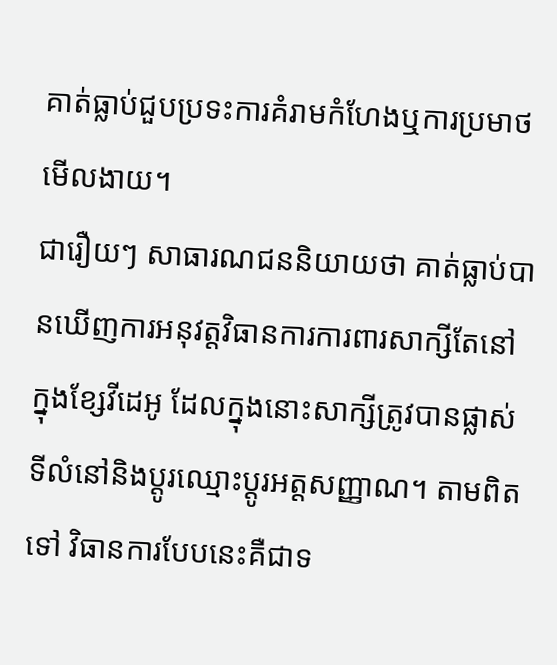គាត់ធ្លាប់ជួបប្រទះការគំរាមកំហែងឬការប្រមាថមើលងាយ។
ជារឿយៗ សាធារណជននិយាយថា គាត់ធ្លាប់បានឃើញការអនុវត្តវិធានការការពារសាក្សីតែនៅក្នុងខ្សែវីដេអូ ដែលក្នុងនោះសាក្សីត្រូវបានផ្លាស់ទីលំនៅនិងប្តូរឈ្មោះប្តូរអត្តសញ្ញាណ។ តាមពិតទៅ វិធានការបែបនេះគឺជាទ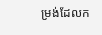ម្រង់ដែលក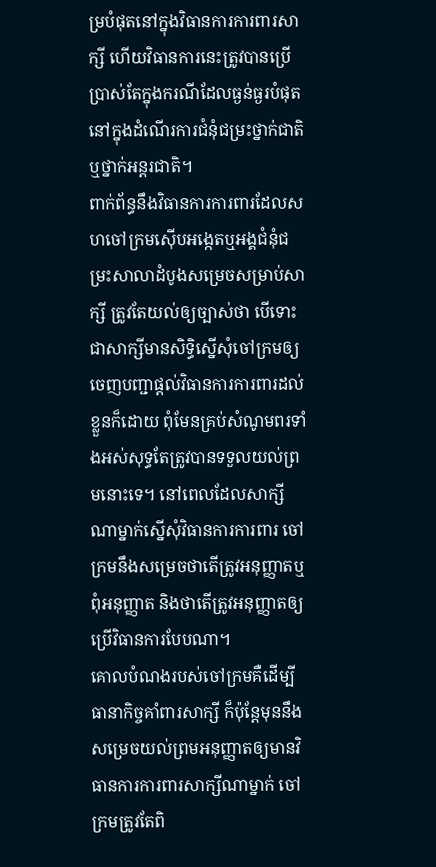ម្របំផុតនៅក្នុងវិធានការការពារសាក្សី ហើយវិធានការនេះត្រូវបានប្រើប្រាស់តែក្នុងករណីដែលធ្ងន់ធ្ងរបំផុតនៅក្នុងដំណើរការជំនុំជម្រះថ្នាក់ជាតិឬថ្នាក់អន្តរជាតិ។
ពាក់ព័ន្ធនឹងវិធានការការពារដែលសហចៅក្រមស៊ើបអង្កេតឬអង្គជំនុំជម្រះសាលាដំបូងសម្រេចសម្រាប់សាក្សី ត្រូវតែយល់ឲ្យច្បាស់ថា បើទោះជាសាក្សីមានសិទ្ធិស្នើសុំចៅក្រមឲ្យចេញបញ្ជាផ្តល់វិធានការការពារដល់ខ្លួនក៏ដោយ ពុំមែនគ្រប់សំណូមពរទាំងអស់សុទ្ធតែត្រូវបានទទួលយល់ព្រមនោះទេ។ នៅពេលដែលសាក្សីណាម្នាក់ស្នើសុំវិធានការការពារ ចៅក្រមនឹងសម្រេចថាតើត្រូវអនុញ្ញាតឬពុំអនុញ្ញាត និងថាតើត្រូវអនុញ្ញាតឲ្យប្រើវិធានការបែបណា។
គោលបំណងរបស់ចៅក្រមគឺដើម្បីធានាកិច្ចគាំពារសាក្សី ក៏ប៉ុន្តែមុននឹងសម្រេចយល់ព្រមអនុញ្ញាតឲ្យមានវិធានការការពារសាក្សីណាម្នាក់ ចៅក្រមត្រូវតែពិ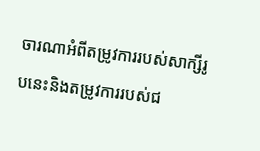ចារណាអំពីតម្រូវការរបស់សាក្សីរូបនេះនិងតម្រូវការរបស់ជ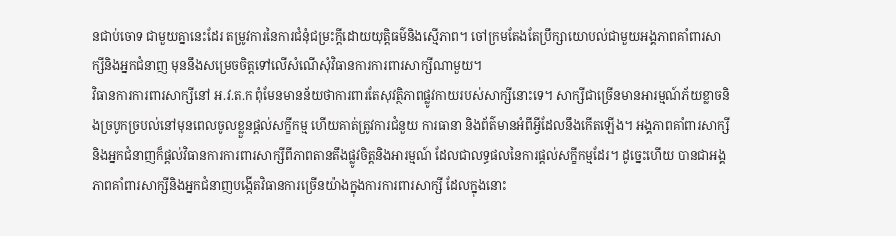នជាប់ចោទ ជាមួយគ្នានេះដែរ តម្រូវការនៃការជំនុំជម្រះក្តីដោយយុត្តិធម៌និងស្មើភាព។ ចៅក្រមតែងតែប្រឹក្សាយោបល់ជាមួយអង្គភាពគាំពារសាក្សីនិងអ្នកជំនាញ មុននឹងសម្រេចចិត្តទៅលើសំណើសុំវិធានការការពារសាក្សីណាមួយ។
វិធានការការពារសាក្សីនៅ អ.វ.ត.ក ពុំមែនមានន័យថាការពារតែសុវត្ថិភាពផ្លូវកាយរបស់សាក្សីនោះទេ។ សាក្សីជាច្រើនមានអារម្មណ៍ភ័យខ្លាចនិងច្របូកច្របល់នៅមុនពេលចូលខ្លួនផ្តល់សក្ខីកម្ម ហើយគាត់ត្រូវការជំនួយ ការធានា និងព័ត៌មានអំពីអ្វីដែលនឹងកើតឡើង។ អង្គភាពគាំពារសាក្សីនិងអ្នកជំនាញក៏ផ្តល់វិធានការការពារសាក្សីពីភាពតានតឹងផ្លូវចិត្តនិងអារម្មណ៍ ដែលជាលទ្ធផលនៃការផ្តល់សក្ខីកម្មដែរ។ ដូច្នេះហើយ បានជាអង្គភាពគាំពារសាក្សីនិងអ្នកជំនាញបង្កើតវិធានការច្រើនយ៉ាងក្នុងការការពារសាក្សី ដែលក្នុងនោះ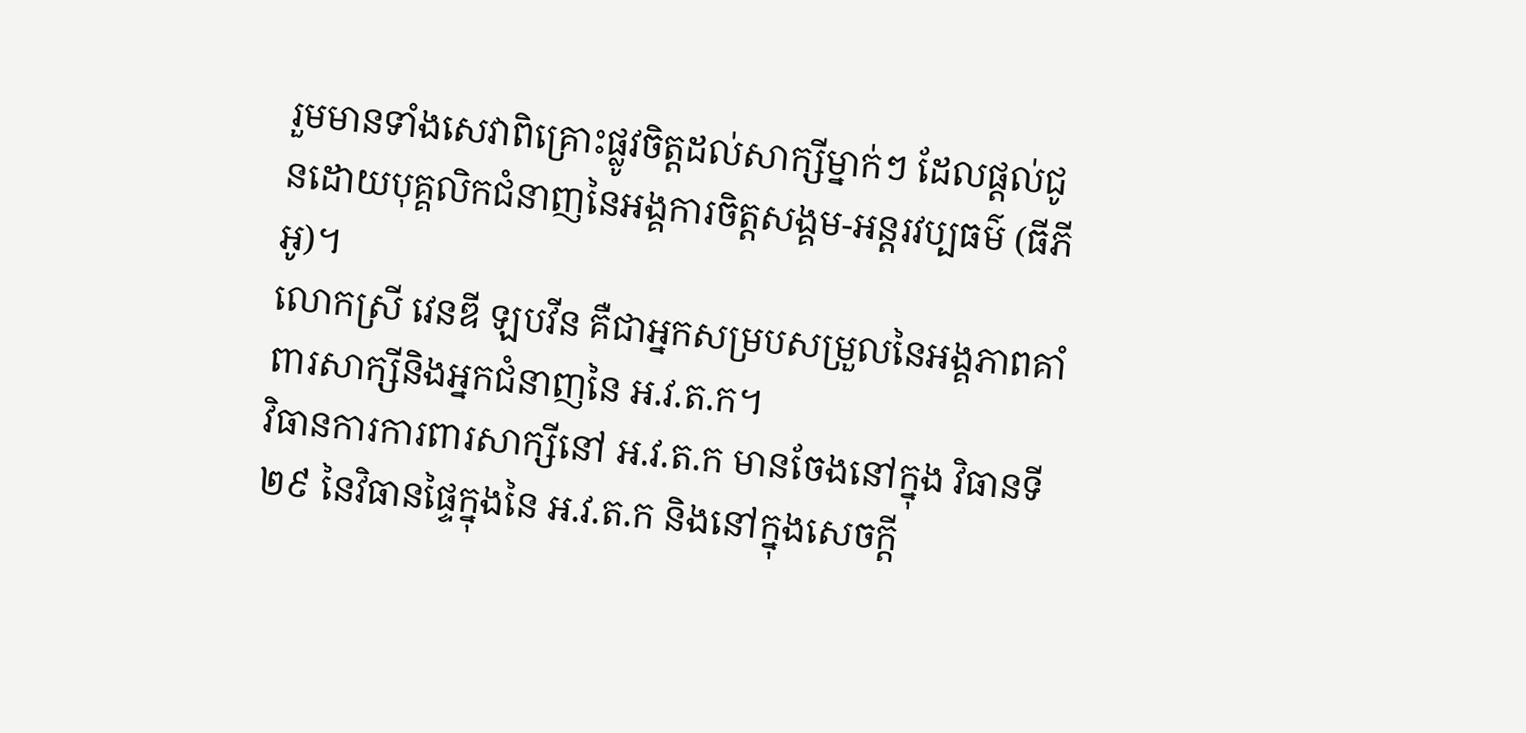រួមមានទាំងសេវាពិគ្រោះផ្លូវចិត្តដល់សាក្សីម្នាក់ៗ ដែលផ្តល់ជូនដោយបុគ្គលិកជំនាញនៃអង្គការចិត្តសង្គម-អន្តរវប្បធម៌ (ធីភីអូ)។
លោកស្រី វេនឌី ឡបវីន គឺជាអ្នកសម្របសម្រួលនៃអង្គភាពគាំពារសាក្សីនិងអ្នកជំនាញនៃ អ.វ.ត.ក។
វិធានការការពារសាក្សីនៅ អ.វ.ត.ក មានចែងនៅក្នុង វិធានទី២៩ នៃវិធានផ្ទៃក្នុងនៃ អ.វ.ត.ក និងនៅក្នុងសេចក្តី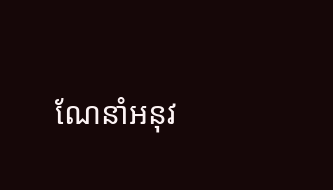ណែនាំអនុវ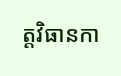ត្តវិធានកា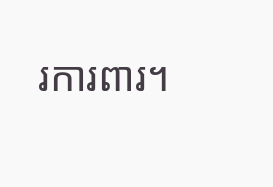រការពារ។